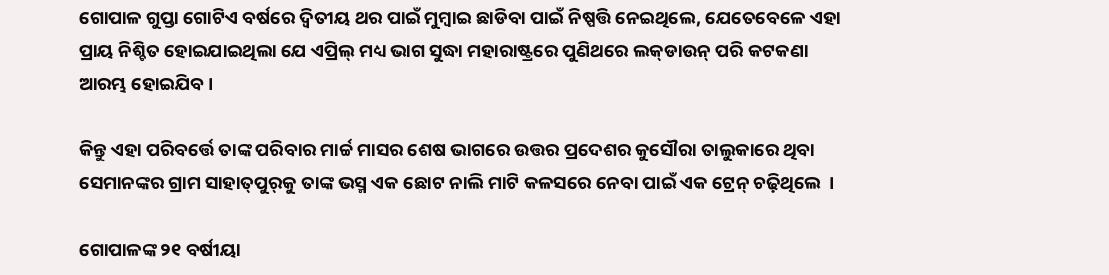ଗୋପାଳ ଗୁପ୍ତା ଗୋଟିଏ ବର୍ଷରେ ଦ୍ୱିତୀୟ ଥର ପାଇଁ ମୁମ୍ବାଇ ଛାଡିବା ପାଇଁ ନିଷ୍ପତ୍ତି ନେଇଥିଲେ, ଯେତେବେଳେ ଏହା ପ୍ରାୟ ନିଶ୍ଚିତ ହୋଇଯାଇଥିଲା ଯେ ଏପ୍ରିଲ୍‌ ମଧ୍ୟ ଭାଗ ସୁଦ୍ଧା ମହାରାଷ୍ଟ୍ରରେ ପୁଣିଥରେ ଲକ୍‌ଡାଉନ୍‌ ପରି କଟକଣା ଆରମ୍ଭ ହୋଇଯିବ ।

କିନ୍ତୁ ଏହା ପରିବର୍ତ୍ତେ ତାଙ୍କ ପରିବାର ମାର୍ଚ୍ଚ ମାସର ଶେଷ ଭାଗରେ ଉତ୍ତର ପ୍ରଦେଶର କୁସୌରା ତାଲୁକାରେ ଥିବା ସେମାନଙ୍କର ଗ୍ରାମ ସାହାତ୍‌ପୁର୍‌କୁ ତାଙ୍କ ଭସ୍ମ ଏକ ଛୋଟ ନାଲି ମାଟି କଳସରେ ନେବା ପାଇଁ ଏକ ଟ୍ରେନ୍‌ ଚଢ଼ିଥିଲେ  ।

ଗୋପାଳଙ୍କ ୨୧ ବର୍ଷୀୟା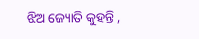ଝିଅ ଜ୍ୟୋତି କୁହନ୍ତି ,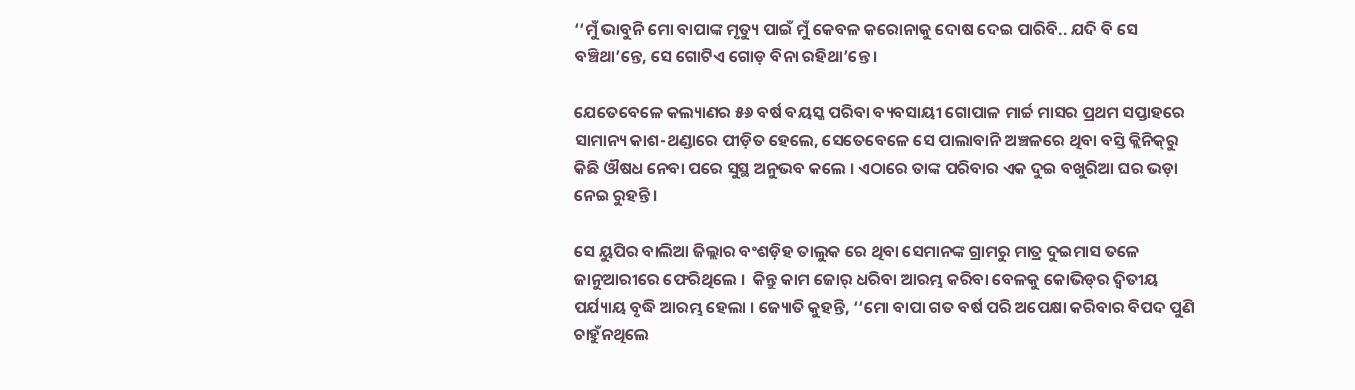‘‘ମୁଁ ଭାବୁନି ମୋ ବାପାଙ୍କ ମୃତ୍ୟୁ ପାଇଁ ମୁଁ କେବଳ କରୋନାକୁ ଦୋଷ ଦେଇ ପାରିବି.. ଯଦି ବି ସେ ବଞ୍ଚିଥା’ନ୍ତେ, ସେ ଗୋଟିଏ ଗୋଡ଼ ବିନା ରହିଥା’ନ୍ତେ ।

ଯେତେବେଳେ କଲ୍ୟାଣର ୫୬ ବର୍ଷ ବୟସ୍କ ପରିବା ବ୍ୟବସାୟୀ ଗୋପାଳ ମାର୍ଚ୍ଚ ମାସର ପ୍ରଥମ ସପ୍ତାହରେ ସାମାନ୍ୟ କାଶ-ଥଣ୍ଡାରେ ପୀଡ଼ିତ ହେଲେ, ସେତେବେଳେ ସେ ପାଲାବାନି ଅଞ୍ଚଳରେ ଥିବା ବସ୍ତି କ୍ଲିନିକ୍‌ରୁ କିଛି ଔଷଧ ନେବା ପରେ ସୁସ୍ଥ ଅନୁଭବ କଲେ । ଏଠାରେ ତାଙ୍କ ପରିବାର ଏକ ଦୁଇ ବଖୁରିଆ ଘର ଭଡ଼ା ନେଇ ରୁହନ୍ତି ।

ସେ ୟୁପିର ବାଲିଆ ଜିଲ୍ଲାର ବଂଶଡ଼ିହ ତାଲୁକ ରେ ଥିବା ସେମାନଙ୍କ ଗ୍ରାମରୁ ମାତ୍ର ଦୁଇମାସ ତଳେ ଜାନୁଆରୀରେ ଫେରିଥିଲେ ।  କିନ୍ତୁ କାମ ଜୋର୍‌ ଧରିବା ଆରମ୍ଭ କରିବା ବେଳକୁ କୋଭିଡ୍‌ର ଦ୍ୱିତୀୟ ପର୍ଯ୍ୟାୟ ବୃଦ୍ଧି ଆରମ୍ଭ ହେଲା । ଜ୍ୟୋତି କୁହନ୍ତି, ‘‘ମୋ ବାପା ଗତ ବର୍ଷ ପରି ଅପେକ୍ଷା କରିବାର ବିପଦ ପୁଣି ଚାହୁଁନଥିଲେ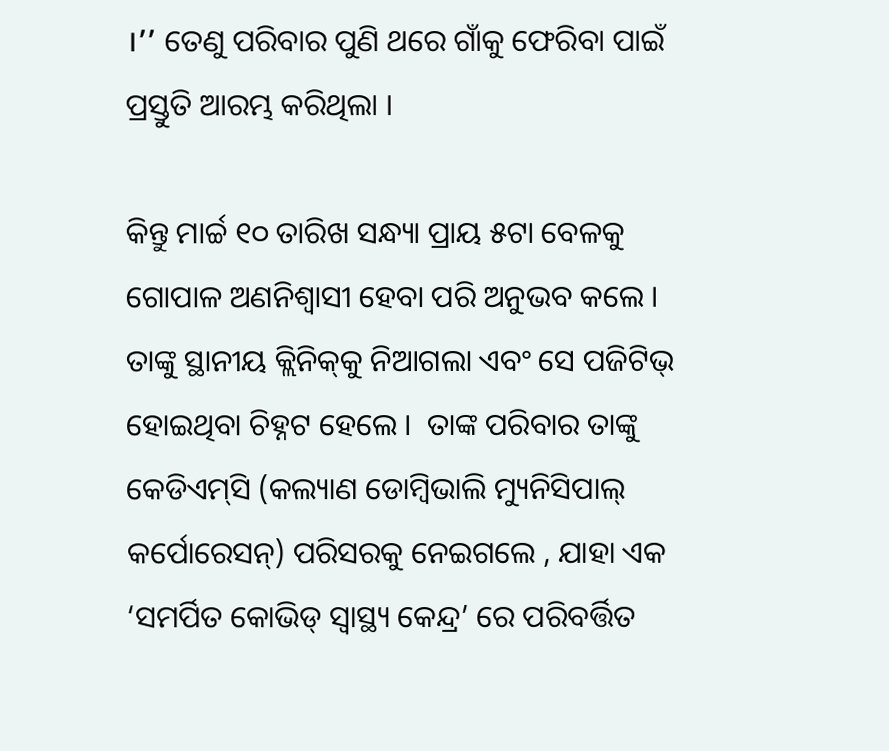।’’ ତେଣୁ ପରିବାର ପୁଣି ଥରେ ଗାଁକୁ ଫେରିବା ପାଇଁ ପ୍ରସ୍ତୁତି ଆରମ୍ଭ କରିଥିଲା ।

କିନ୍ତୁ ମାର୍ଚ୍ଚ ୧୦ ତାରିଖ ସନ୍ଧ୍ୟା ପ୍ରାୟ ୫ଟା ବେଳକୁ ଗୋପାଳ ଅଣନିଶ୍ୱାସୀ ହେବା ପରି ଅନୁଭବ କଲେ । ତାଙ୍କୁ ସ୍ଥାନୀୟ କ୍ଲିନିକ୍‌କୁ ନିଆଗଲା ଏବଂ ସେ ପଜିଟିଭ୍‌ ହୋଇଥିବା ଚିହ୍ନଟ ହେଲେ ।  ତାଙ୍କ ପରିବାର ତାଙ୍କୁ କେଡିଏମ୍‌ସି (କଲ୍ୟାଣ ଡୋମ୍ବିଭାଲି ମ୍ୟୁନିସିପାଲ୍‌ କର୍ପୋରେସନ୍‌) ପରିସରକୁ ନେଇଗଲେ , ଯାହା ଏକ ‘ସମର୍ପିତ କୋଭିଡ୍‌ ସ୍ୱାସ୍ଥ୍ୟ କେନ୍ଦ୍ର’ ରେ ପରିବର୍ତ୍ତିତ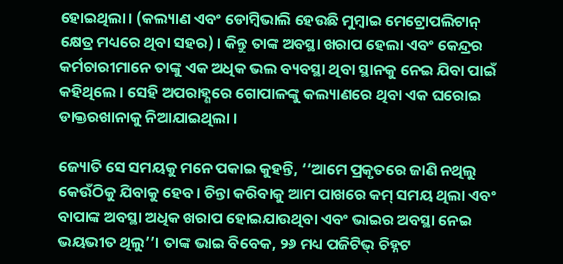ହୋଇଥିଲା। (କଲ୍ୟାଣ ଏବଂ ଡୋମ୍ବିଭାଲି ହେଉଛି ମୁମ୍ବାଇ ମେଟ୍ରୋପଲିଟାନ୍‌ କ୍ଷେତ୍ର ମଧ୍ୟରେ ଥିବା ସହର) । କିନ୍ତୁ ତାଙ୍କ ଅବସ୍ଥା ଖରାପ ହେଲା ଏବଂ କେନ୍ଦ୍ରର କର୍ମଚାରୀମାନେ ତାଙ୍କୁ ଏକ ଅଧିକ ଭଲ ବ୍ୟବସ୍ଥା ଥିବା ସ୍ଥାନକୁ ନେଇ ଯିବା ପାଇଁ କହିଥିଲେ । ସେହି ଅପରାହ୍ଣରେ ଗୋପାଳଙ୍କୁ କଲ୍ୟାଣରେ ଥିବା ଏକ ଘରୋଇ ଡାକ୍ତରଖାନାକୁ ନିଆଯାଇଥିଲା ।

ଜ୍ୟୋତି ସେ ସମୟକୁ ମନେ ପକାଇ କୁହନ୍ତି, ‘‘ଆମେ ପ୍ରକୃତରେ ଜାଣି ନଥିଲୁ କେଉଁଠିକୁ ଯିବାକୁ ହେବ। ଚିନ୍ତା କରିବାକୁ ଆମ ପାଖରେ କମ୍‌ ସମୟ ଥିଲା ଏବଂ ବାପାଙ୍କ ଅବସ୍ଥା ଅଧିକ ଖରାପ ହୋଇଯାଉଥିବା ଏବଂ ଭାଇର ଅବସ୍ଥା ନେଇ ଭୟଭୀତ ଥିଲୁ’’। ତାଙ୍କ ଭାଇ ବିବେକ, ୨୬ ମଧ୍ୟ ପଜିଟିଭ୍‌ ଚିହ୍ନଟ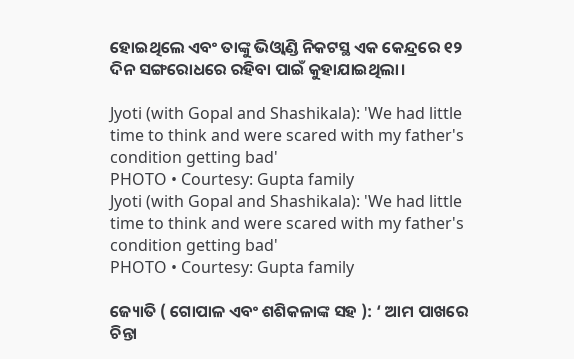ହୋଇଥିଲେ ଏବଂ ତାଙ୍କୁ ଭିଓ୍ୱାଣ୍ଡି ନିକଟସ୍ଥ ଏକ କେନ୍ଦ୍ରରେ ୧୨ ଦିନ ସଙ୍ଗରୋଧରେ ରହିବା ପାଇଁ କୁହାଯାଇଥିଲା।

Jyoti (with Gopal and Shashikala): 'We had little time to think and were scared with my father's condition getting bad'
PHOTO • Courtesy: Gupta family
Jyoti (with Gopal and Shashikala): 'We had little time to think and were scared with my father's condition getting bad'
PHOTO • Courtesy: Gupta family

ଜ୍ୟୋତି ( ଗୋପାଳ ଏବଂ ଶଶିକଳାଙ୍କ ସହ ): ‘ ଆମ ପାଖରେ ଚିନ୍ତା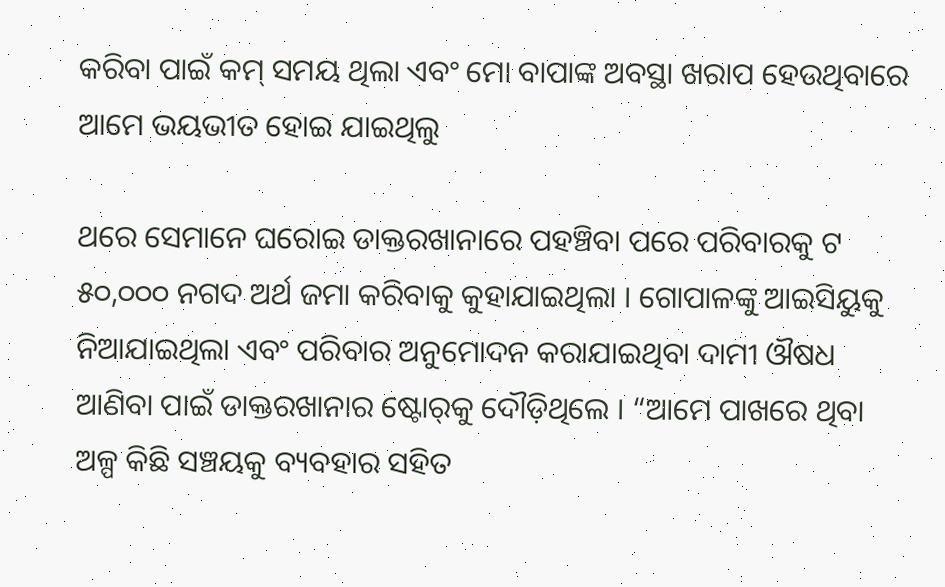କରିବା ପାଇଁ କମ୍‌ ସମୟ ଥିଲା ଏବଂ ମୋ ବାପାଙ୍କ ଅବସ୍ଥା ଖରାପ ହେଉଥିବାରେ ଆମେ ଭୟଭୀତ ହୋଇ ଯାଇଥିଲୁ

ଥରେ ସେମାନେ ଘରୋଇ ଡାକ୍ତରଖାନାରେ ପହଞ୍ଚିବା ପରେ ପରିବାରକୁ ଟ ୫୦,୦୦୦ ନଗଦ ଅର୍ଥ ଜମା କରିବାକୁ କୁହାଯାଇଥିଲା । ଗୋପାଳଙ୍କୁ ଆଇସିୟୁକୁ ନିଆଯାଇଥିଲା ଏବଂ ପରିବାର ଅନୁମୋଦନ କରାଯାଇଥିବା ଦାମୀ ଔଷଧ ଆଣିବା ପାଇଁ ଡାକ୍ତରଖାନାର ଷ୍ଟୋର୍‌କୁ ଦୌଡ଼ିଥିଲେ । “ଆମେ ପାଖରେ ଥିବା ଅଳ୍ପ କିଛି ସଞ୍ଚୟକୁ ବ୍ୟବହାର ସହିତ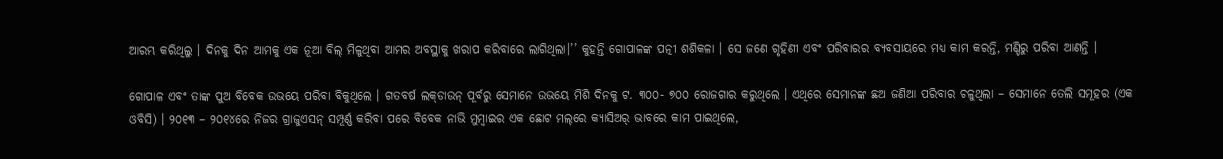ଆରମ୍ଭ କରିଥିଲୁ । ଦିନକୁ ଦିନ ଆମକୁ ଏକ ନୂଆ ବିଲ୍ ମିଳୁଥିବା ଆମର ଅବସ୍ଥାକୁ ଖରାପ କରିବାରେ ଲାଗିଥିଲା।’’ କୁହନ୍ତି ଗୋପାଳଙ୍କ ପତ୍ନୀ ଶଶିକଳା । ସେ ଜଣେ ଗୃହିଣୀ ଏବଂ ପରିବାରର ବ୍ୟବସାୟରେ ମଧ୍ୟ କାମ କରନ୍ତି, ମଣ୍ଡିରୁ ପରିବା ଆଣନ୍ତି ।

ଗୋପାଳ ଏବଂ ତାଙ୍କ ପୁଅ ବିବେକ ଉଭୟେ ପରିବା ବିକୁଥିଲେ । ଗତବର୍ଷ ଲକ୍‌ଡାଉନ୍‌ ପୂର୍ବରୁ ସେମାନେ ଉଭୟେ ମିଶି ଦିନକୁ ଟ. ୩୦୦- ୭୦୦ ରୋଜଗାର କରୁଥିଲେ । ଏଥିରେ ସେମାନଙ୍କ ଛଅ ଜଣିଆ ପରିବାର ଚଳୁଥିଲା – ସେମାନେ ତେଲି ସମୂହର (ଏକ ଓବିସି) । ୨୦୧୩ – ୨୦୧୪ରେ ନିଜର ଗ୍ରାଜୁଏସନ୍‌ ସମ୍ପୂର୍ଣ୍ଣ କରିବା ପରେ ବିବେକ ନାଭି ମୁମ୍ବାଇର ଏକ ଛୋଟ ମଲ୍‌ରେ କ୍ୟାସିଅର୍‌ ଭାବରେ କାମ ପାଇଥିଲେ,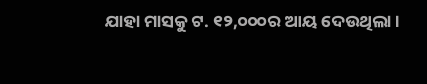ଯାହା ମାସକୁ ଟ. ୧୨,୦୦୦ର ଆୟ ଦେଉଥିଲା ।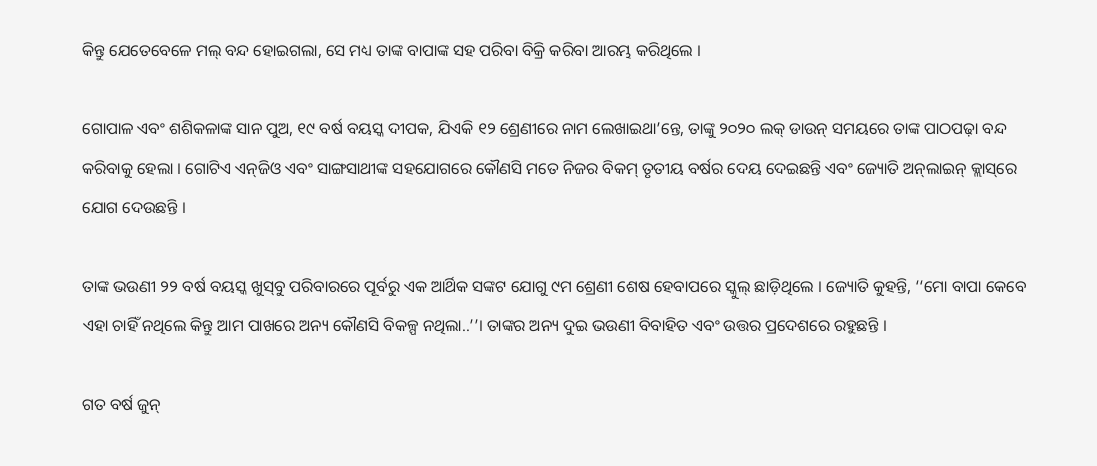କିନ୍ତୁ ଯେତେବେଳେ ମଲ୍‌ ବନ୍ଦ ହୋଇଗଲା, ସେ ମଧ୍ୟ ତାଙ୍କ ବାପାଙ୍କ ସହ ପରିବା ବିକ୍ରି କରିବା ଆରମ୍ଭ କରିଥିଲେ ।

ଗୋପାଳ ଏବଂ ଶଶିକଳାଙ୍କ ସାନ ପୁଅ, ୧୯ ବର୍ଷ ବୟସ୍କ ଦୀପକ, ଯିଏକି ୧୨ ଶ୍ରେଣୀରେ ନାମ ଲେଖାଇଥା’ନ୍ତେ, ତାଙ୍କୁ ୨୦୨୦ ଲକ୍‌ ଡାଉନ୍‌ ସମୟରେ ତାଙ୍କ ପାଠପଢ଼ା ବନ୍ଦ କରିବାକୁ ହେଲା । ଗୋଟିଏ ଏନ୍‌ଜିଓ ଏବଂ ସାଙ୍ଗସାଥୀଙ୍କ ସହଯୋଗରେ କୌଣସି ମତେ ନିଜର ବିକମ୍‌ ତୃତୀୟ ବର୍ଷର ଦେୟ ଦେଇଛନ୍ତି ଏବଂ ଜ୍ୟୋତି ଅନ୍‌ଲାଇନ୍‌ କ୍ଲାସ୍‌ରେ ଯୋଗ ଦେଉଛନ୍ତି ।

ତାଙ୍କ ଭଉଣୀ ୨୨ ବର୍ଷ ବୟସ୍କ ଖୁସ୍‌ବୁ ପରିବାରରେ ପୂର୍ବରୁ ଏକ ଆର୍ଥିକ ସଙ୍କଟ ଯୋଗୁ ୯ମ ଶ୍ରେଣୀ ଶେଷ ହେବାପରେ ସ୍କୁଲ୍‌ ଛାଡ଼ିଥିଲେ । ଜ୍ୟୋତି କୁହନ୍ତି, ‘‘ମୋ ବାପା କେବେ ଏହା ଚାହିଁ ନଥିଲେ କିନ୍ତୁ ଆମ ପାଖରେ ଅନ୍ୟ କୌଣସି ବିକଳ୍ପ ନଥିଲା..’’। ତାଙ୍କର ଅନ୍ୟ ଦୁଇ ଭଉଣୀ ବିବାହିତ ଏବଂ ଉତ୍ତର ପ୍ରଦେଶରେ ରହୁଛନ୍ତି ।

ଗତ ବର୍ଷ ଜୁନ୍‌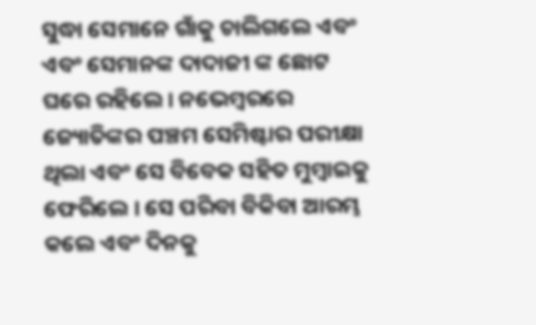ସୁଦ୍ଧା ସେମାନେ ଗାଁକୁ ଚାଲିଗଲେ ଏବଂ ଏବଂ ସେମାନଙ୍କ ଦାଦାଜୀ ଙ୍କ ଛୋଟ ଘରେ ରହିଲେ । ନଭେମ୍ବରରେ ଜ୍ୟୋତିଙ୍କର ପଞ୍ଚମ ସେମିଷ୍ଟାର ପରୀକ୍ଷା ଥିଲା ଏବଂ ସେ ବିବେକ ସହିତ ମୁମ୍ବାଇକୁ ଫେରିଲେ । ସେ ପରିବା ବିକିବା ଆରମ୍ଭ କଲେ ଏବଂ ଦିନକୁ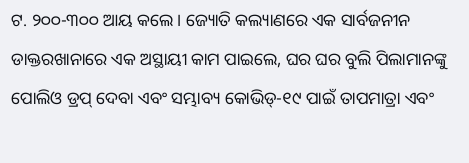ଟ. ୨୦୦-୩୦୦ ଆୟ କଲେ । ଜ୍ୟୋତି କଲ୍ୟାଣରେ ଏକ ସାର୍ବଜନୀନ ଡାକ୍ତରଖାନାରେ ଏକ ଅସ୍ଥାୟୀ କାମ ପାଇଲେ, ଘର ଘର ବୁଲି ପିଲାମାନଙ୍କୁ ପୋଲିଓ ଡ୍ରପ୍‌ ଦେବା ଏବଂ ସମ୍ଭାବ୍ୟ କୋଭିଡ୍‌-୧୯ ପାଇଁ ତାପମାତ୍ରା ଏବଂ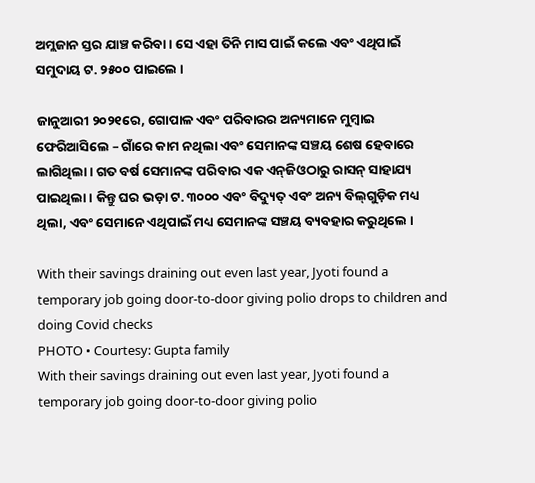ଅମ୍ଲଜାନ ସ୍ତର ଯାଞ୍ଚ କରିବା । ସେ ଏହା ତିନି ମାସ ପାଇଁ କଲେ ଏବଂ ଏଥିପାଇଁ ସମୁଦାୟ ଟ. ୨୫୦୦ ପାଇଲେ ।

ଜାନୁଆରୀ ୨୦୨୧ରେ, ଗୋପାଳ ଏବଂ ପରିବାରର ଅନ୍ୟମାନେ ମୁମ୍ବାଇ ଫେରିଆସିଲେ – ଗାଁରେ କାମ ନଥିଲା ଏବଂ ସେମାନଙ୍କ ସଞ୍ଚୟ ଶେଷ ହେବାରେ ଲାଗିଥିଲା । ଗତ ବର୍ଷ ସେମାନଙ୍କ ପରିବାର ଏକ ଏନ୍‌ଜିଓଠାରୁ ରାସନ୍‌ ସାହାଯ୍ୟ ପାଇଥିଲା। କିନ୍ତୁ ଘର ଭଡ଼ା ଟ. ୩୦୦୦ ଏବଂ ବିଦ୍ୟୁତ୍‌ ଏବଂ ଅନ୍ୟ ବିଲ୍‌ଗୁଡ଼ିକ ମଧ୍ୟ ଥିଲା, ଏବଂ ସେମାନେ ଏଥିପାଇଁ ମଧ୍ୟ ସେମାନଙ୍କ ସଞ୍ଚୟ ବ୍ୟବହାର କରୁଥିଲେ ।

With their savings draining out even last year, Jyoti found a temporary job going door-to-door giving polio drops to children and doing Covid checks
PHOTO • Courtesy: Gupta family
With their savings draining out even last year, Jyoti found a temporary job going door-to-door giving polio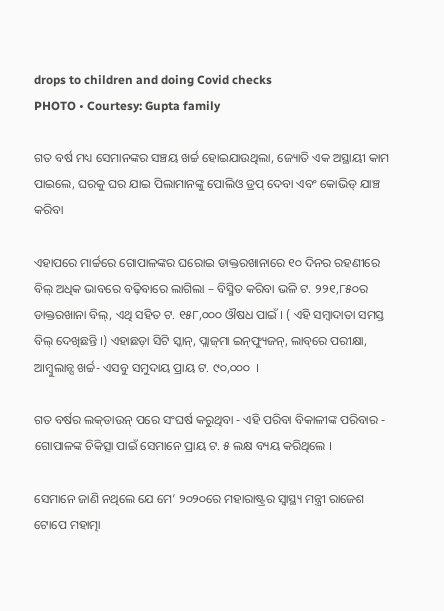drops to children and doing Covid checks
PHOTO • Courtesy: Gupta family

ଗତ ବର୍ଷ ମଧ୍ୟ ସେମାନଙ୍କର ସଞ୍ଚୟ ଖର୍ଚ୍ଚ ହୋଇଯାଉଥିଲା, ଜ୍ୟୋତି ଏକ ଅସ୍ଥାୟୀ କାମ ପାଇଲେ, ଘରକୁ ଘର ଯାଇ ପିଲାମାନଙ୍କୁ ପୋଲିଓ ଡ୍ରପ୍‌ ଦେବା ଏବଂ କୋଭିଡ୍‌ ଯାଞ୍ଚ କରିବା

ଏହାପରେ ମାର୍ଚ୍ଚରେ ଗୋପାଳଙ୍କର ଘରୋଇ ଡାକ୍ତରଖାନାରେ ୧୦ ଦିନର ରହଣୀରେ ବିଲ୍‌ ଅଧିକ ଭାବରେ ବଢ଼ିବାରେ ଲାଗିଲା – ବିସ୍ମିତ କରିବା ଭଳି ଟ. ୨୨୧,୮୫୦ର ଡାକ୍ତରଖାନା ବିଲ୍‌, ଏଥି ସହିତ ଟ. ୧୫୮,୦୦୦ ଔଷଧ ପାଇଁ । ( ଏହି ସମ୍ବାଦାତା ସମସ୍ତ ବିଲ୍‌ ଦେଖିଛନ୍ତି ।) ଏହାଛଡ଼ା ସିଟି ସ୍କାନ୍‌, ପ୍ଲାଜ୍‌ମା ଇନ୍‌ଫ୍ୟୁଜନ୍‌, ଲାବ୍‌ରେ ପରୀକ୍ଷା, ଆମ୍ବୁଲାନ୍ସ ଖର୍ଚ୍ଚ- ଏସବୁ ସମୁଦାୟ ପ୍ରାୟ ଟ. ୯୦,୦୦୦  ।

ଗତ ବର୍ଷର ଲକ୍‌ଡାଉନ୍‌ ପରେ ସଂଘର୍ଷ କରୁଥିବା - ଏହି ପରିବା ବିକାଳୀଙ୍କ ପରିବାର -  ଗୋପାଳଙ୍କ ଚିକିତ୍ସା ପାଇଁ ସେମାନେ ପ୍ରାୟ ଟ. ୫ ଲକ୍ଷ ବ୍ୟୟ କରିଥିଲେ ।

ସେମାନେ ଜାଣି ନଥିଲେ ଯେ ମେ’ ୨୦୨୦ରେ ମହାରାଷ୍ଟ୍ରର ସ୍ୱାସ୍ଥ୍ୟ ମନ୍ତ୍ରୀ ରାଜେଶ ଟୋପେ ମହାତ୍ମା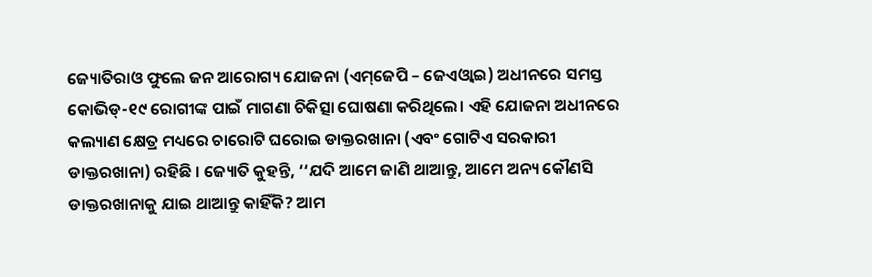ଜ୍ୟୋତିରାଓ ଫୁଲେ ଜନ ଆରୋଗ୍ୟ ଯୋଜନା (ଏମ୍‌ଜେପି – ଜେଏଓ୍ୱାଇ) ଅଧୀନରେ ସମସ୍ତ କୋଭିଡ୍‌-୧୯ ରୋଗୀଙ୍କ ପାଇଁ ମାଗଣା ଚିକିତ୍ସା ଘୋଷଣା କରିଥିଲେ। ଏହି ଯୋଜନା ଅଧୀନରେ କଲ୍ୟାଣ କ୍ଷେତ୍ର ମଧ୍ୟରେ ଚାରୋଟି ଘରୋଇ ଡାକ୍ତରଖାନା (ଏବଂ ଗୋଟିଏ ସରକାରୀ ଡାକ୍ତରଖାନା) ରହିଛି । ଜ୍ୟୋତି କୁହନ୍ତି, ‘‘ଯଦି ଆମେ ଜାଣି ଥାଆନ୍ତୁ, ଆମେ ଅନ୍ୟ କୌଣସି ଡାକ୍ତରଖାନାକୁ ଯାଇ ଥାଆନ୍ତୁ କାହିଁକି? ଆମ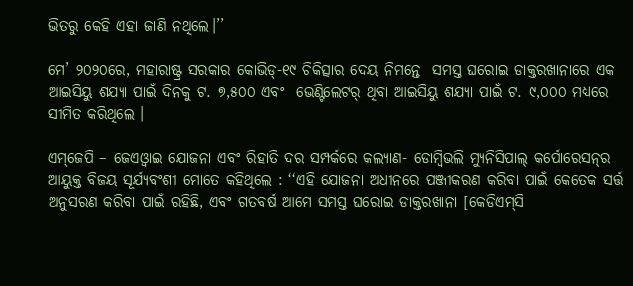ଭିତରୁ କେହି ଏହା ଜାଣି ନଥିଲେ।’’

ମେ’ ୨୦୨୦ରେ, ମହାରାଷ୍ଟ୍ର ସରକାର କୋଭିଡ୍‌-୧୯ ଚିକିତ୍ସାର ଦେୟ ନିମନ୍ତେ  ସମସ୍ତ ଘରୋଇ ଡାକ୍ତରଖାନାରେ ଏକ ଆଇସିୟୁ ଶଯ୍ୟା ପାଇଁ ଦିନକୁ ଟ. ୭,୫୦୦ ଏବଂ  ଭେଣ୍ଟିଲେଟର୍‌ ଥିବା ଆଇସିୟୁ ଶଯ୍ୟା ପାଇଁ ଟ. ୯,୦୦୦ ମଧ୍ୟରେ ସୀମିତ କରିଥିଲେ ।

ଏମ୍‌ଜେପି – ଜେଏଓ୍ୱାଇ ଯୋଜନା ଏବଂ ରିହାତି ଦର ସମ୍ପର୍କରେ କଲ୍ୟାଣ- ଡୋମ୍ବିଭଲି ମ୍ୟୁନିସିପାଲ୍‌ କର୍ପୋରେସନ୍‌ର ଆୟୁକ୍ତ ବିଜୟ ସୂର୍ଯ୍ୟବଂଶୀ ମୋତେ କହିଥିଲେ : ‘‘ଏହି ଯୋଜନା ଅଧୀନରେ ପଞ୍ଜୀକରଣ କରିବା ପାଇଁ କେତେକ ସର୍ତ୍ତ ଅନୁସରଣ କରିବା ପାଇଁ ରହିଛି, ଏବଂ ଗତବର୍ଷ ଆମେ ସମସ୍ତ ଘରୋଇ ଡାକ୍ତରଖାନା [କେଡିଏମ୍‌ସି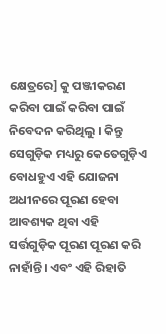କ୍ଷେତ୍ରରେ] କୁ ପଞ୍ଜୀକରଣ କରିବା ପାଇଁ କରିବା ପାଇଁ ନିବେଦନ କରିଥିଲୁ । କିନ୍ତୁ ସେଗୁଡ଼ିକ ମଧ୍ୟରୁ କେତେଗୁଡ଼ିଏ ବୋଧହୁଏ ଏହି ଯୋଜନା ଅଧୀନରେ ପୂରଣ ହେବା ଆବଶ୍ୟକ ଥିବା ଏହି ସର୍ତ୍ତଗୁଡ଼ିକ ପୂରଣ ପୂରଣ କରି ନାହାଁନ୍ତି। ଏବଂ ଏହି ରିହାତି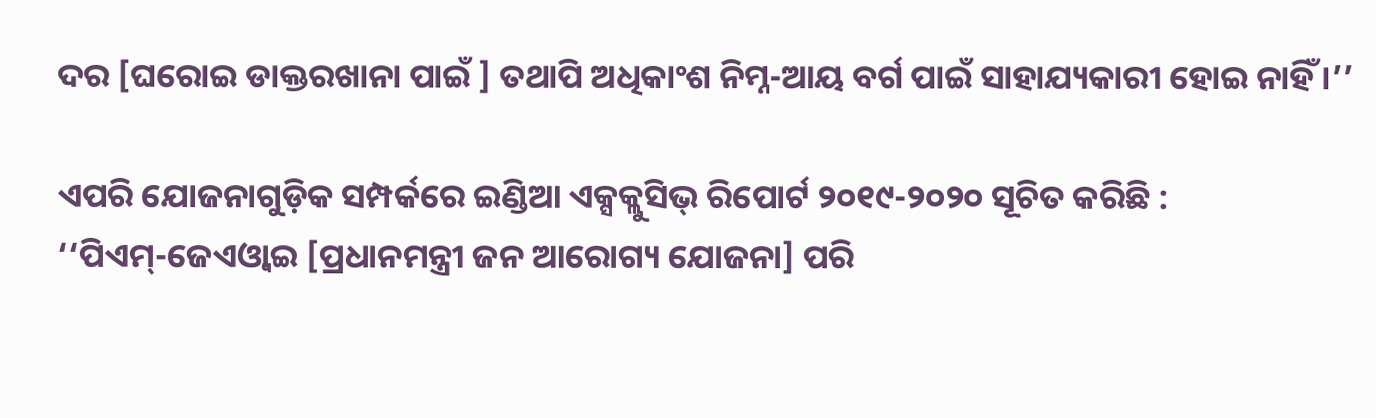ଦର [ଘରୋଇ ଡାକ୍ତରଖାନା ପାଇଁ ] ତଥାପି ଅଧିକାଂଶ ନିମ୍ନ-ଆୟ ବର୍ଗ ପାଇଁ ସାହାଯ୍ୟକାରୀ ହୋଇ ନାହିଁ ।’’

ଏପରି ଯୋଜନାଗୁଡ଼ିକ ସମ୍ପର୍କରେ ଇଣ୍ଡିଆ ଏକ୍ସକ୍ଲୁସିଭ୍‌ ରିପୋର୍ଟ ୨୦୧୯-୨୦୨୦ ସୂଚିତ କରିଛି : ‘‘ପିଏମ୍‌-ଜେଏଓ୍ୱାଇ [ପ୍ରଧାନମନ୍ତ୍ରୀ ଜନ ଆରୋଗ୍ୟ ଯୋଜନା] ପରି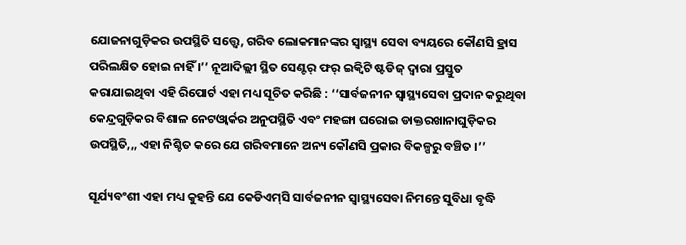ଯୋଜନାଗୁଡ଼ିକର ଉପସ୍ଥିତି ସତ୍ତ୍ୱେ, ଗରିବ ଲୋକମାନଙ୍କର ସ୍ୱାସ୍ଥ୍ୟ ସେବା ବ୍ୟୟରେ କୌଣସି ହ୍ରାସ ପରିଲକ୍ଷିତ ହୋଇ ନାହିଁ ।’’ ନୂଆଦିଲ୍ଲୀ ସ୍ଥିତ ସେଣ୍ଟର୍‌ ଫର୍‌ ଇକ୍ୱିଟି ଷ୍ଟଡିଜ୍‌ ଦ୍ୱାରା ପ୍ରସ୍ତୁତ କରାଯାଇଥିବା ଏହି ରିପୋର୍ଟ ଏହା ମଧ୍ୟ ସୂଚିତ କରିଛି : ‘‘ସାର୍ବଜନୀନ ସ୍ୱାସ୍ଥ୍ୟସେବା ପ୍ରଦାନ କରୁଥିବା କେନ୍ଦ୍ରଗୁଡ଼ିକର ବିଶାଳ ନେଟଓ୍ୱାର୍କର ଅନୁପସ୍ଥିତି ଏବଂ ମହଙ୍ଗା ଘରୋଇ ଡାକ୍ତରଖାନାଘୁଡ଼ିକର ଉପସ୍ଥିତି,,, ଏହା ନିଶ୍ଚିତ କରେ ଯେ ଗରିବମାନେ ଅନ୍ୟ କୌଣସି ପ୍ରକାର ବିକଳ୍ପରୁ ବଞ୍ଚିତ ।’’

ସୂର୍ଯ୍ୟବଂଶୀ ଏହା ମଧ୍ୟ କୁହନ୍ତି ଯେ କେଡିଏମ୍‌ସି ସାର୍ବଜନୀନ ସ୍ୱାସ୍ଥ୍ୟସେବା ନିମନ୍ତେ ସୁବିଧା ବୃଦ୍ଧି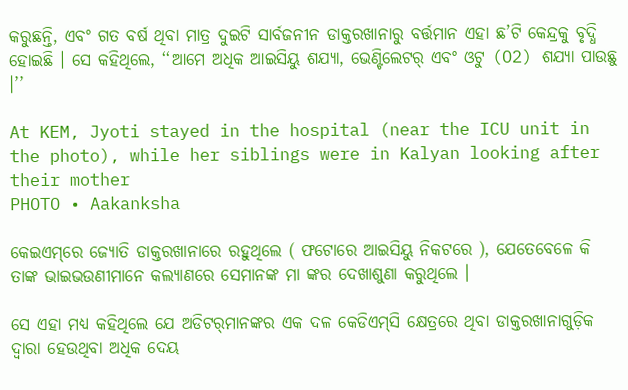କରୁଛନ୍ତି, ଏବଂ ଗତ ବର୍ଷ ଥିବା ମାତ୍ର ଦୁଇଟି ସାର୍ବଜନୀନ ଡାକ୍ତରଖାନାରୁ ବର୍ତ୍ତମାନ ଏହା ଛ’ଟି କେନ୍ଦ୍ରକୁ ବୃଦ୍ଧି ହୋଇଛି । ସେ କହିଥିଲେ, ‘‘ଆମେ ଅଧିକ ଆଇସିୟୁ ଶଯ୍ୟା, ଭେଣ୍ଟିଲେଟର୍‌ ଏବଂ ଓଟୁ (O2) ଶଯ୍ୟା ପାଉଛୁ ।’’

At KEM, Jyoti stayed in the hospital (near the ICU unit in the photo), while her siblings were in Kalyan looking after their mother
PHOTO • Aakanksha

କେଇଏମ୍‌ରେ ଜ୍ୟୋତି ଡାକ୍ତରଖାନାରେ ରହୁଥିଲେ ( ଫଟୋରେ ଆଇସିୟୁ ନିକଟରେ ), ଯେତେବେଳେ କି ତାଙ୍କ ଭାଇଭଉଣୀମାନେ କଲ୍ୟାଣରେ ସେମାନଙ୍କ ମା ଙ୍କର ଦେଖାଶୁଣା କରୁଥିଲେ ।

ସେ ଏହା ମଧ୍ୟ କହିଥିଲେ ଯେ ଅଡିଟର୍‌ମାନଙ୍କର ଏକ ଦଳ କେଡିଏମ୍‌ସି କ୍ଷେତ୍ରରେ ଥିବା ଡାକ୍ତରଖାନାଗୁଡ଼ିକ ଦ୍ୱାରା ହେଉଥିବା ଅଧିକ ଦେୟ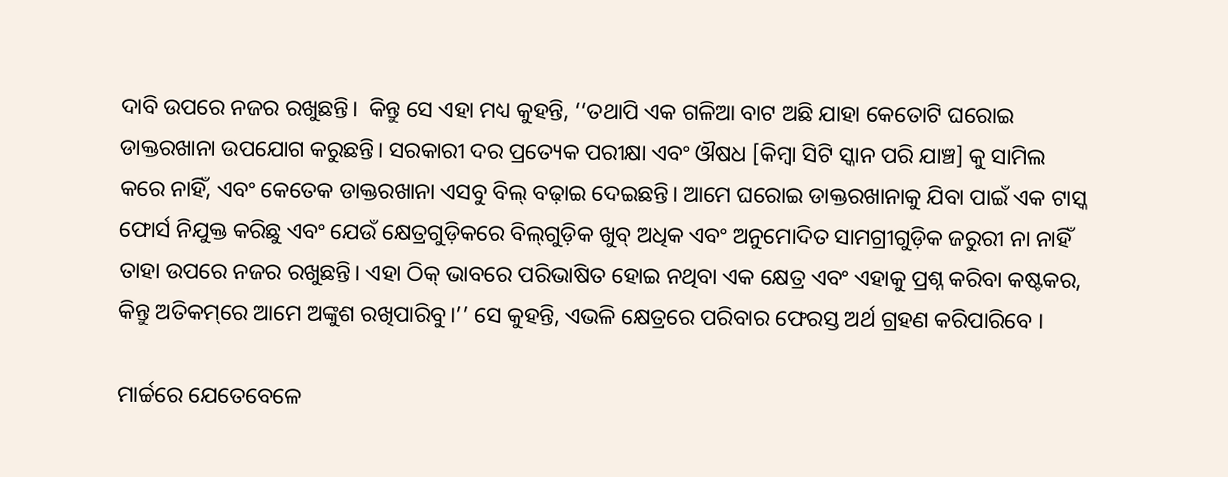ଦାବି ଉପରେ ନଜର ରଖୁଛନ୍ତି।  କିନ୍ତୁ ସେ ଏହା ମଧ୍ୟ କୁହନ୍ତି, ‘‘ତଥାପି ଏକ ଗଳିଆ ବାଟ ଅଛି ଯାହା କେତୋଟି ଘରୋଇ ଡାକ୍ତରଖାନା ଉପଯୋଗ କରୁଛନ୍ତି। ସରକାରୀ ଦର ପ୍ରତ୍ୟେକ ପରୀକ୍ଷା ଏବଂ ଔଷଧ [କିମ୍ବା ସିଟି ସ୍କାନ ପରି ଯାଞ୍ଚ] କୁ ସାମିଲ କରେ ନାହିଁ, ଏବଂ କେତେକ ଡାକ୍ତରଖାନା ଏସବୁ ବିଲ୍‌ ବଢ଼ାଇ ଦେଇଛନ୍ତି। ଆମେ ଘରୋଇ ଡାକ୍ତରଖାନାକୁ ଯିବା ପାଇଁ ଏକ ଟାସ୍କ ଫୋର୍ସ ନିଯୁକ୍ତ କରିଛୁ ଏବଂ ଯେଉଁ କ୍ଷେତ୍ରଗୁଡ଼ିକରେ ବିଲ୍‌ଗୁଡ଼ିକ ଖୁବ୍‌ ଅଧିକ ଏବଂ ଅନୁମୋଦିତ ସାମଗ୍ରୀଗୁଡ଼ିକ ଜରୁରୀ ନା ନାହିଁ ତାହା ଉପରେ ନଜର ରଖୁଛନ୍ତି। ଏହା ଠିକ୍‌ ଭାବରେ ପରିଭାଷିତ ହୋଇ ନଥିବା ଏକ କ୍ଷେତ୍ର ଏବଂ ଏହାକୁ ପ୍ରଶ୍ନ କରିବା କଷ୍ଟକର, କିନ୍ତୁ ଅତିକମ୍‌ରେ ଆମେ ଅଙ୍କୁଶ ରଖିପାରିବୁ।’’ ସେ କୁହନ୍ତି, ଏଭଳି କ୍ଷେତ୍ରରେ ପରିବାର ଫେରସ୍ତ ଅର୍ଥ ଗ୍ରହଣ କରିପାରିବେ ।

ମାର୍ଚ୍ଚରେ ଯେତେବେଳେ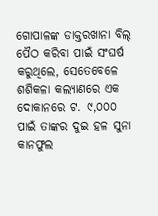ଗୋପାଳଙ୍କ ଡାକ୍ତରଖାନା ବିଲ୍‌ ପୈଠ କରିବା ପାଇଁ ସଂଘର୍ଷ କରୁଥିଲେ, ସେତେବେଳେ ଶଶିକଳା କଲ୍ୟାଣରେ ଏକ ଦୋକାନରେ ଟ. ୯,୦୦୦ ପାଇଁ ତାଙ୍କର ଦୁଇ ହଳ ସୁନା କାନଫୁଲ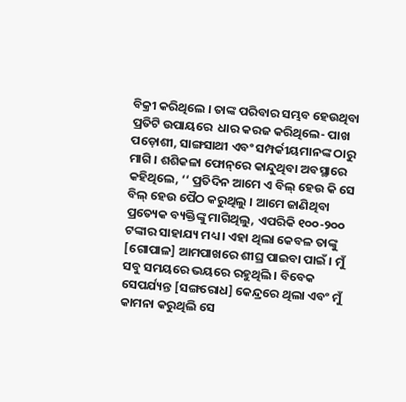ବିକ୍ରୀ କରିଥିଲେ । ତାଙ୍କ ପରିବାର ସମ୍ଭବ ହେଉଥିବା ପ୍ରତିଟି ଉପାୟରେ  ଧାର କରଜ କରିଥିଲେ- ପାଖ ପଡ଼ୋଶୀ, ସାଙ୍ଗସାଥୀ ଏବଂ ସମ୍ପର୍କୀୟମାନଙ୍କ ଠାରୁ ମାଗି । ଶଶିକଳା ଫୋନ୍‌ରେ କାନ୍ଦୁଥିବା ଅବସ୍ଥାରେ କହିଥିଲେ, ‘‘ ପ୍ରତିଦିନ ଆମେ ଏ ବିଲ୍‌ ହେଉ କି ସେ ବିଲ୍‌ ହେଉ ପୈଠ କରୁଥିଲୁ । ଆମେ ଜାଣିଥିବା ପ୍ରତ୍ୟେକ ବ୍ୟକ୍ତିଙ୍କୁ ମାଗିଥିଲୁ, ଏପରିକି ୧୦୦-୨୦୦ ଟଙ୍କାର ସାହାଯ୍ୟ ମଧ୍ୟ । ଏହା ଥିଲା କେବଳ ତାଙ୍କୁ [ଗୋପାଳ] ଆମପାଖରେ ଶୀଘ୍ର ପାଇବା ପାଇଁ । ମୁଁ ସବୁ ସମୟରେ ଭୟରେ ରହୁଥିଲି । ବିବେକ ସେପର୍ଯ୍ୟନ୍ତ [ସଙ୍ଗରୋଧ] କେନ୍ଦ୍ରରେ ଥିଲା ଏବଂ ମୁଁ କାମନା କରୁଥିଲି ସେ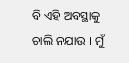ବି ଏହି ଅବସ୍ଥାକୁ ଚାଲି ନଯାଉ । ମୁଁ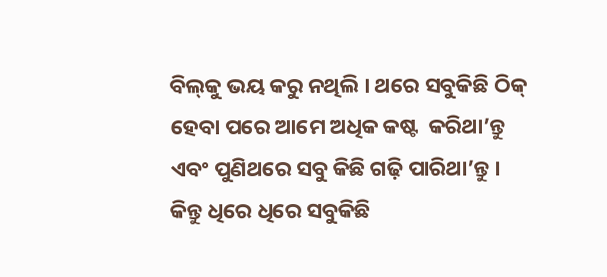ବିଲ୍‌କୁ ଭୟ କରୁ ନଥିଲି । ଥରେ ସବୁକିଛି ଠିକ୍‌ ହେବା ପରେ ଆମେ ଅଧିକ କଷ୍ଟ  କରିଥା’ନ୍ତୁ ଏବଂ ପୁଣିଥରେ ସବୁ କିଛି ଗଢ଼ି ପାରିଥା’ନ୍ତୁ । କିନ୍ତୁ ଧିରେ ଧିରେ ସବୁକିଛି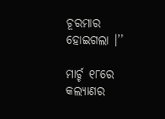ଚୂରମାର ହୋଇଗଲା ।’’

ମାର୍ଚ୍ଚ ୧୮ରେ କଲ୍ୟାଣର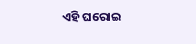ଏହି ଘରୋଇ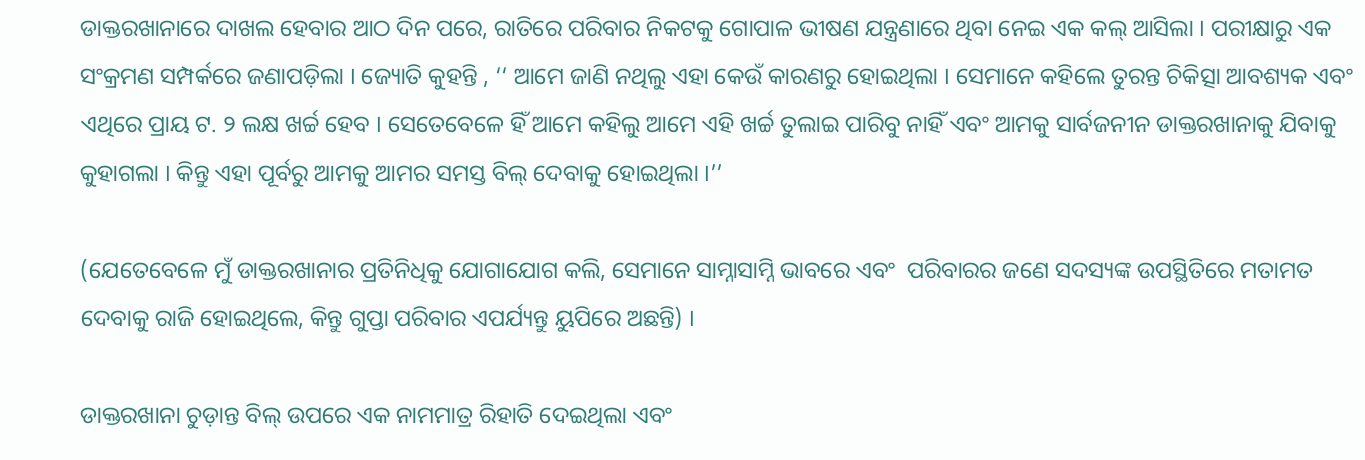ଡାକ୍ତରଖାନାରେ ଦାଖଲ ହେବାର ଆଠ ଦିନ ପରେ, ରାତିରେ ପରିବାର ନିକଟକୁ ଗୋପାଳ ଭୀଷଣ ଯନ୍ତ୍ରଣାରେ ଥିବା ନେଇ ଏକ କଲ୍‌ ଆସିଲା । ପରୀକ୍ଷାରୁ ଏକ ସଂକ୍ରମଣ ସମ୍ପର୍କରେ ଜଣାପଡ଼ିଲା । ଜ୍ୟୋତି କୁହନ୍ତି , ‘‘ ଆମେ ଜାଣି ନଥିଲୁ ଏହା କେଉଁ କାରଣରୁ ହୋଇଥିଲା । ସେମାନେ କହିଲେ ତୁରନ୍ତ ଚିକିତ୍ସା ଆବଶ୍ୟକ ଏବଂ ଏଥିରେ ପ୍ରାୟ ଟ. ୨ ଲକ୍ଷ ଖର୍ଚ୍ଚ ହେବ । ସେତେବେଳେ ହିଁ ଆମେ କହିଲୁ ଆମେ ଏହି ଖର୍ଚ୍ଚ ତୁଲାଇ ପାରିବୁ ନାହିଁ ଏବଂ ଆମକୁ ସାର୍ବଜନୀନ ଡାକ୍ତରଖାନାକୁ ଯିବାକୁ କୁହାଗଲା । କିନ୍ତୁ ଏହା ପୂର୍ବରୁ ଆମକୁ ଆମର ସମସ୍ତ ବିଲ୍‌ ଦେବାକୁ ହୋଇଥିଲା ।’’

(ଯେତେବେଳେ ମୁଁ ଡାକ୍ତରଖାନାର ପ୍ରତିନିଧିକୁ ଯୋଗାଯୋଗ କଲି, ସେମାନେ ସାମ୍ନାସାମ୍ନି ଭାବରେ ଏବଂ  ପରିବାରର ଜଣେ ସଦସ୍ୟଙ୍କ ଉପସ୍ଥିତିରେ ମତାମତ ଦେବାକୁ ରାଜି ହୋଇଥିଲେ, କିନ୍ତୁ ଗୁପ୍ତା ପରିବାର ଏପର୍ଯ୍ୟନ୍ତୁ ୟୁପିରେ ଅଛନ୍ତି) ।

ଡାକ୍ତରଖାନା ଚୁଡ଼ାନ୍ତ ବିଲ୍‌ ଉପରେ ଏକ ନାମମାତ୍ର ରିହାତି ଦେଇଥିଲା ଏବଂ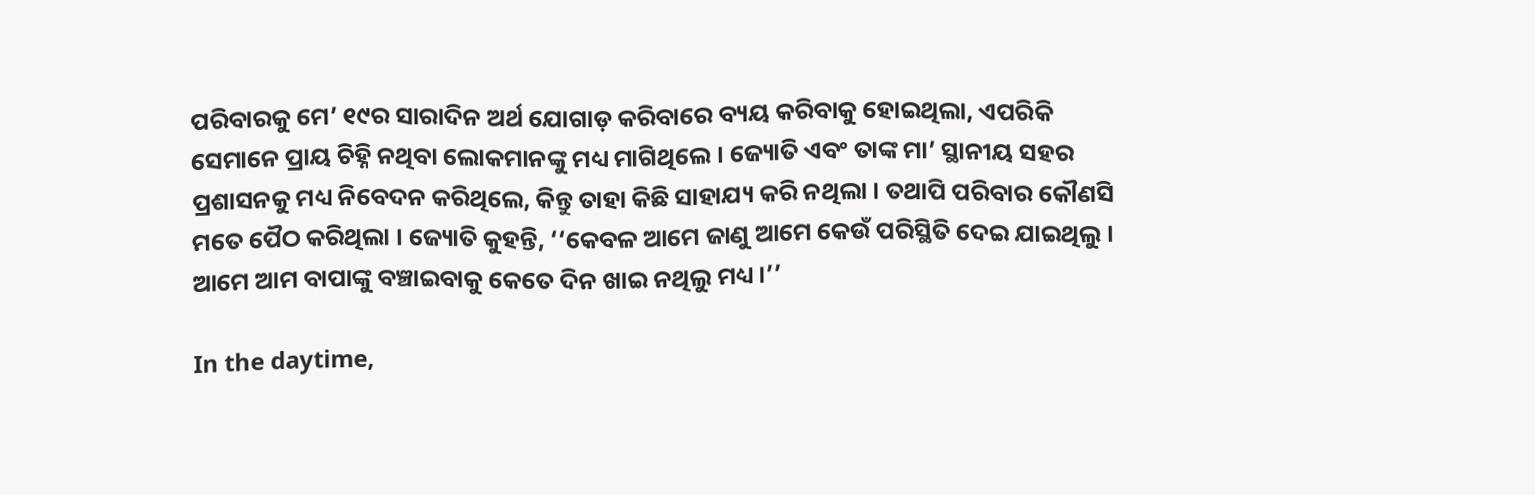ପରିବାରକୁ ମେ’ ୧୯ର ସାରାଦିନ ଅର୍ଥ ଯୋଗାଡ଼ କରିବାରେ ବ୍ୟୟ କରିବାକୁ ହୋଇଥିଲା, ଏପରିକି ସେମାନେ ପ୍ରାୟ ଚିହ୍ନି ନଥିବା ଲୋକମାନଙ୍କୁ ମଧ୍ୟ ମାଗିଥିଲେ । ଜ୍ୟୋତି ଏବଂ ତାଙ୍କ ମା’ ସ୍ଥାନୀୟ ସହର ପ୍ରଶାସନକୁ ମଧ୍ୟ ନିବେଦନ କରିଥିଲେ, କିନ୍ତୁ ତାହା କିଛି ସାହାଯ୍ୟ କରି ନଥିଲା । ତଥାପି ପରିବାର କୌଣସି ମତେ ପୈଠ କରିଥିଲା । ଜ୍ୟୋତି କୁହନ୍ତି, ‘‘କେବଳ ଆମେ ଜାଣୁ ଆମେ କେଉଁ ପରିସ୍ଥିତି ଦେଇ ଯାଇଥିଲୁ । ଆମେ ଆମ ବାପାଙ୍କୁ ବଞ୍ଚାଇବାକୁ କେତେ ଦିନ ଖାଇ ନଥିଲୁ ମଧ୍ୟ ।’’

In the daytime,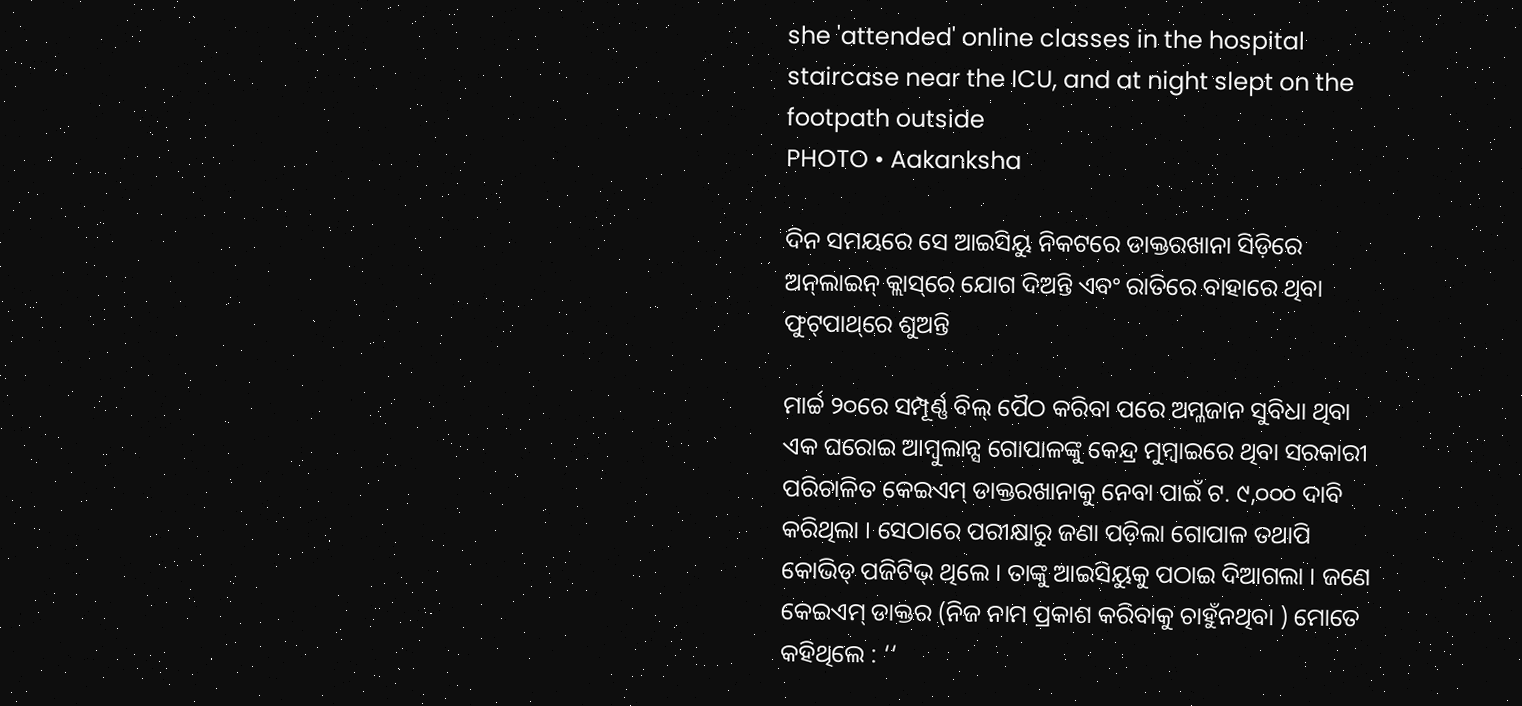she 'attended' online classes in the hospital staircase near the ICU, and at night slept on the footpath outside
PHOTO • Aakanksha

ଦିନ ସମୟରେ ସେ ଆଇସିୟୁ ନିକଟରେ ଡାକ୍ତରଖାନା ସିଡ଼ିରେ ଅନ୍‌ଲାଇନ୍‌ କ୍ଲାସ୍‌ରେ ଯୋଗ ଦିଅନ୍ତି ଏବଂ ରାତିରେ ବାହାରେ ଥିବା ଫୁଟ୍‌ପାଥ୍‌ରେ ଶୁଅନ୍ତି

ମାର୍ଚ୍ଚ ୨୦ରେ ସମ୍ପୂର୍ଣ୍ଣ ବିଲ୍‌ ପୈଠ କରିବା ପରେ ଅମ୍ଳଜାନ ସୁବିଧା ଥିବା ଏକ ଘରୋଇ ଆମ୍ବୁଲାନ୍ସ ଗୋପାଳଙ୍କୁ କେନ୍ଦ୍ର ମୁମ୍ବାଇରେ ଥିବା ସରକାରୀ ପରିଚାଳିତ କେଇଏମ୍‌ ଡାକ୍ତରଖାନାକୁ ନେବା ପାଇଁ ଟ. ୯,୦୦୦ ଦାବି କରିଥିଲା । ସେଠାରେ ପରୀକ୍ଷାରୁ ଜଣା ପଡ଼ିଲା ଗୋପାଳ ତଥାପି କୋଭିଡ୍‌ ପଜିଟିଭ୍‌ ଥିଲେ । ତାଙ୍କୁ ଆଇସିୟୁକୁ ପଠାଇ ଦିଆଗଲା । ଜଣେ କେଇଏମ୍‌ ଡାକ୍ତର (ନିଜ ନାମ ପ୍ରକାଶ କରିବାକୁ ଚାହୁଁନଥିବା ) ମୋତେ କହିଥିଲେ : ‘‘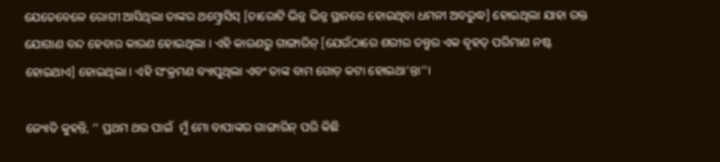ଯେତେବେଳେ ରୋଗୀ ଆସିଥିଲା ତାଙ୍କର ଥମ୍ବ୍ରୋସିସ୍‌ [ଚାରୋଟି ଭିନ୍ନ ଭିନ୍ନ ସ୍ଥାନରେ ହୋଇଥିବା ଧମନୀ ଅବରୁଦ୍ଧ] ହୋଇଥିଲା ଯାହା ରକ୍ତ ଯୋଗାଣ ବନ୍ଦ ହେବାର କାରଣ ହୋଇଥିଲା । ଏହି କାରଣରୁ ଗାଙ୍ଗାରିନ୍‌ [ଯେଉଁଠାରେ ଶରୀର ତନ୍ତୁର ଏକ ବୃହତ୍‌ ପରିମାଣ ନଷ୍ଟ ହୋଇଥାଏ] ହୋଇଥିଲା । ଏହି ସଂକ୍ରମଣ ବ୍ୟାପୁଥିଲା ଏବଂ ତାଙ୍କ ବାମ ଗୋଡ଼ କଟା ହୋଇଥା’ନ୍ତା’’।

ଜ୍ୟୋତି କୁହନ୍ତି, ‘‘ ପ୍ରଥମ ଥର ପାଇଁ  ମୁଁ ମୋ ବାପାଙ୍କର ଗାଙ୍ଗାରିନ୍‌ ପରି କିଛି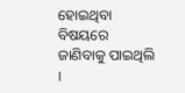ହୋଇଥିବା ବିଷୟରେ ଜାଣିବାକୁ ପାଇଥିଲି ।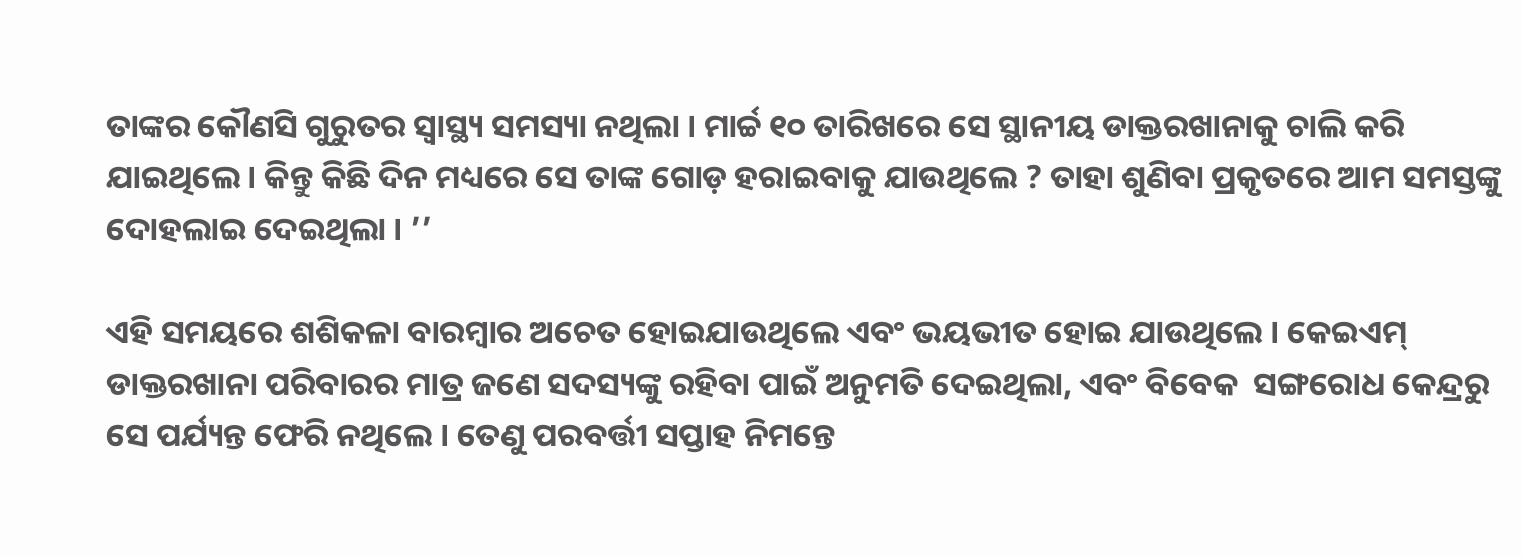ତାଙ୍କର କୌଣସି ଗୁରୁତର ସ୍ୱାସ୍ଥ୍ୟ ସମସ୍ୟା ନଥିଲା । ମାର୍ଚ୍ଚ ୧୦ ତାରିଖରେ ସେ ସ୍ଥାନୀୟ ଡାକ୍ତରଖାନାକୁ ଚାଲି କରି ଯାଇଥିଲେ । କିନ୍ତୁ କିଛି ଦିନ ମଧ୍ୟରେ ସେ ତାଙ୍କ ଗୋଡ଼ ହରାଇବାକୁ ଯାଉଥିଲେ ? ତାହା ଶୁଣିବା ପ୍ରକୃତରେ ଆମ ସମସ୍ତଙ୍କୁ ଦୋହଲାଇ ଦେଇଥିଲା । ’’

ଏହି ସମୟରେ ଶଶିକଳା ବାରମ୍ବାର ଅଚେତ ହୋଇଯାଉଥିଲେ ଏବଂ ଭୟଭୀତ ହୋଇ ଯାଉଥିଲେ । କେଇଏମ୍‌ ଡାକ୍ତରଖାନା ପରିବାରର ମାତ୍ର ଜଣେ ସଦସ୍ୟଙ୍କୁ ରହିବା ପାଇଁ ଅନୁମତି ଦେଇଥିଲା, ଏବଂ ବିବେକ  ସଙ୍ଗରୋଧ କେନ୍ଦ୍ରରୁ ସେ ପର୍ଯ୍ୟନ୍ତ ଫେରି ନଥିଲେ । ତେଣୁ ପରବର୍ତ୍ତୀ ସପ୍ତାହ ନିମନ୍ତେ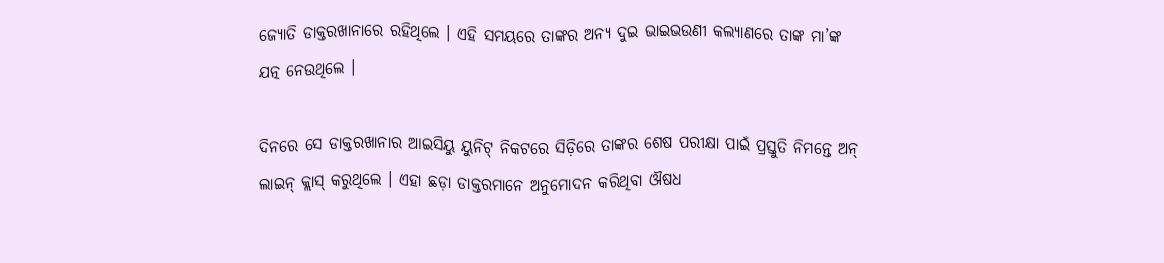ଜ୍ୟୋତି ଡାକ୍ତରଖାନାରେ ରହିଥିଲେ । ଏହି ସମୟରେ ତାଙ୍କର ଅନ୍ୟ ଦୁଇ ଭାଇଭଉଣୀ କଲ୍ୟାଣରେ ତାଙ୍କ ମା’ଙ୍କ ଯତ୍ନ ନେଉଥିଲେ ।

ଦିନରେ ସେ ଡାକ୍ତରଖାନାର ଆଇସିୟୁ ୟୁନିଟ୍‌ ନିକଟରେ ସିଡ଼ିରେ ତାଙ୍କର ଶେଷ ପରୀକ୍ଷା ପାଇଁ ପ୍ରସ୍ତୁତି ନିମନ୍ତେ ଅନ୍‌ ଲାଇନ୍‌ କ୍ଲାସ୍‌ କରୁଥିଲେ । ଏହା ଛଡ଼ା ଡାକ୍ତରମାନେ ଅନୁମୋଦନ କରିଥିବା ଔଷଧ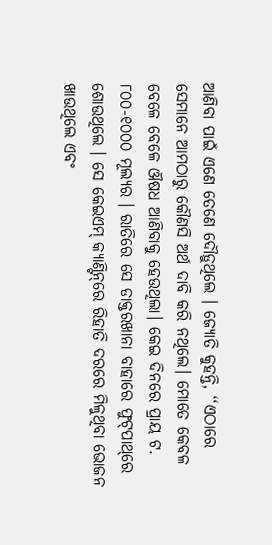ଆଣିବା ପାଇଁ ଏଣେ ତେଣେ ଦୌଡ଼ୁଥିଲେ । ଜ୍ୟୋତି କୁହନ୍ତି, ‘‘ଏଠାରେ ସେମାନେ ଆମଠାରୁ କୌଣସି ଅର୍ଥ ଦାବି କରି ନଥିଲେ। ମୋତେ କେବଳ ବେଳେ ବେଳେ ଔଷଧ ଆଣିବାକୁ ହେଉଥିଲା। କେଇ ଦିନରେ ପ୍ରାୟ ଟ. ୮୦୦-୧୦୦୦ ମୂଲ୍ୟର । ରାତିରେ ସେ ଡାକ୍ତରଖାନା ବାହାରେ ଫୁଟ୍‌ପାଥ୍‌ରେ ଶୋଉଥିଲେ । ସେ କେଇଏମ୍‌ କ୍ୟାଣ୍ଟିନ୍‌ରେ ରିହାତି ଦରରେ ମିଳୁଥିବା ଭୋଜନ ଖାଉଥିଲେ ଏବଂ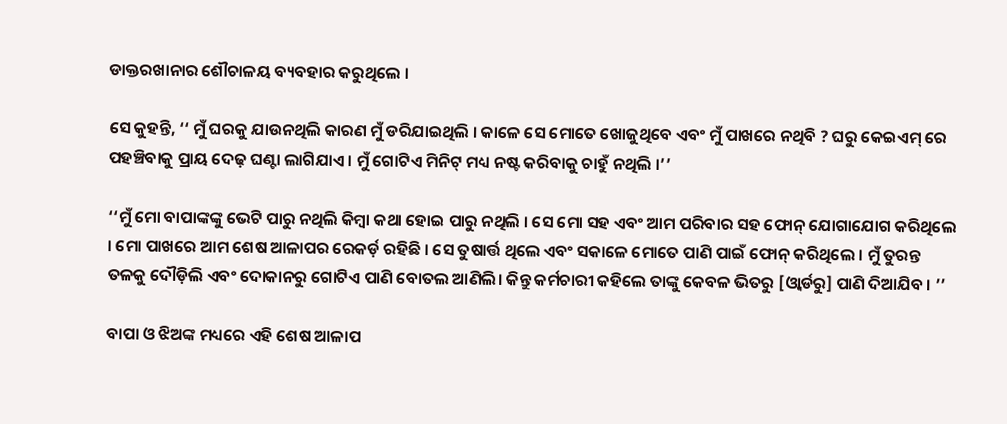ଡାକ୍ତରଖାନାର ଶୌଚାଳୟ ବ୍ୟବହାର କରୁଥିଲେ ।

ସେ କୁହନ୍ତି, ‘‘ ମୁଁ ଘରକୁ ଯାଉନଥିଲି କାରଣ ମୁଁ ଡରିଯାଇଥିଲି । କାଳେ ସେ ମୋତେ ଖୋଜୁଥିବେ ଏବଂ ମୁଁ ପାଖରେ ନଥିବି ? ଘରୁ କେଇଏମ୍‌ ରେ ପହଞ୍ଚିବାକୁ ପ୍ରାୟ ଦେଢ଼ ଘଣ୍ଟା ଲାଗିଯାଏ । ମୁଁ ଗୋଟିଏ ମିନିଟ୍‌ ମଧ୍ୟ ନଷ୍ଟ କରିବାକୁ ଚାହୁଁ ନଥିଲି ।’’

‘‘ମୁଁ ମୋ ବାପାଙ୍କଙ୍କୁ ଭେଟି ପାରୁ ନଥିଲି କିମ୍ବା କଥା ହୋଇ ପାରୁ ନଥିଲି । ସେ ମୋ ସହ ଏବଂ ଆମ ପରିବାର ସହ ଫୋନ୍‌ ଯୋଗାଯୋଗ କରିଥିଲେ । ମୋ ପାଖରେ ଆମ ଶେଷ ଆଳାପର ରେକର୍ଡ଼ ରହିଛି । ସେ ତୁଷାର୍ତ୍ତ ଥିଲେ ଏବଂ ସକାଳେ ମୋତେ ପାଣି ପାଇଁ ଫୋନ୍‌ କରିଥିଲେ । ମୁଁ ତୁରନ୍ତ ତଳକୁ ଦୌଡ଼ିଲି ଏବଂ ଦୋକାନରୁ ଗୋଟିଏ ପାଣି ବୋତଲ ଆଣିଲି। କିନ୍ତୁ କର୍ମଚାରୀ କହିଲେ ତାଙ୍କୁ କେବଳ ଭିତରୁ [ଓ୍ୱାର୍ଡରୁ] ପାଣି ଦିଆଯିବ । ’’

ବାପା ଓ ଝିଅଙ୍କ ମଧ୍ୟରେ ଏହି ଶେଷ ଆଳାପ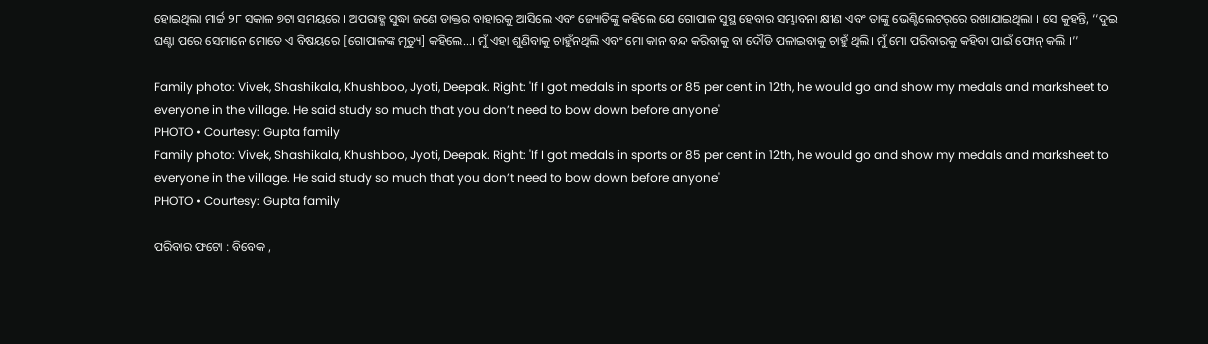ହୋଇଥିଲା ମାର୍ଚ୍ଚ ୨୮ ସକାଳ ୭ଟା ସମୟରେ । ଅପରାହ୍ଣ ସୁଦ୍ଧା ଜଣେ ଡାକ୍ତର ବାହାରକୁ ଆସିଲେ ଏବଂ ଜ୍ୟୋତିଙ୍କୁ କହିଲେ ଯେ ଗୋପାଳ ସୁସ୍ଥ ହେବାର ସମ୍ଭାବନା କ୍ଷୀଣ ଏବଂ ତାଙ୍କୁ ଭେଣ୍ଟିଲେଟର୍‌ରେ ରଖାଯାଇଥିଲା । ସେ କୁହନ୍ତି, ‘‘ଦୁଇ ଘଣ୍ଟା ପରେ ସେମାନେ ମୋତେ ଏ ବିଷୟରେ [ଗୋପାଳଙ୍କ ମୃତ୍ୟୁ] କହିଲେ…। ମୁଁ ଏହା ଶୁଣିବାକୁ ଚାହୁଁନଥିଲି ଏବଂ ମୋ କାନ ବନ୍ଦ କରିବାକୁ ବା ଦୌଡି ପଳାଇବାକୁ ଚାହୁଁ ଥିଲି। ମୁଁ ମୋ ପରିବାରକୁ କହିବା ପାଇଁ ଫୋନ୍‌ କଲି ।’’

Family photo: Vivek, Shashikala, Khushboo, Jyoti, Deepak. Right: 'If I got medals in sports or 85 per cent in 12th, he would go and show my medals and marksheet to everyone in the village. He said study so much that you don’t need to bow down before anyone'
PHOTO • Courtesy: Gupta family
Family photo: Vivek, Shashikala, Khushboo, Jyoti, Deepak. Right: 'If I got medals in sports or 85 per cent in 12th, he would go and show my medals and marksheet to everyone in the village. He said study so much that you don’t need to bow down before anyone'
PHOTO • Courtesy: Gupta family

ପରିବାର ଫଟୋ : ବିବେକ ,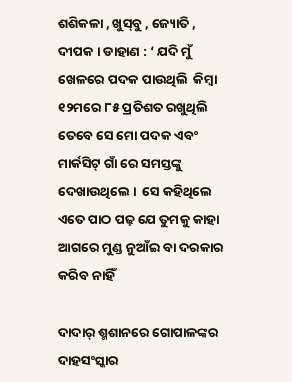ଶଶିକଳା , ଖୁସ୍‌ବୁ , ଜ୍ୟୋତି , ଦୀପକ । ଡାହାଣ : ‘ ଯଦି ମୁଁ ଖେଳରେ ପଦକ ପାଉଥିଲି  କିମ୍ବା ୧୨ମରେ ୮୫ ପ୍ରତିଶତ ରଖୁଥିଲି ତେବେ ସେ ମୋ ପଦକ ଏବଂ ମାର୍କସିଟ୍‌ ଗାଁ ରେ ସମସ୍ତଙ୍କୁ ଦେଖାଉଥିଲେ ।  ସେ କହିଥିଲେ ଏତେ ପାଠ ପଢ଼ ଯେ ତୁମକୁ କାହା ଆଗରେ ମୁଣ୍ଡ ନୁଆଁଇ ବା ଦରକାର କରିବ ନାହିଁ

ଦାଦାର୍‌ ଶ୍ମଶାନରେ ଗୋପାଳଙ୍କର ଦାହସଂସ୍କାର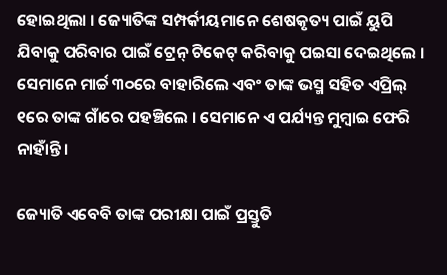ହୋଇଥିଲା । ଜ୍ୟୋତିଙ୍କ ସମ୍ପର୍କୀୟମାନେ ଶେଷକୃତ୍ୟ ପାଇଁ ୟୁପି ଯିବାକୁ ପରିବାର ପାଇଁ ଟ୍ରେନ୍‌ ଟିକେଟ୍‌ କରିବାକୁ ପଇସା ଦେଇଥିଲେ । ସେମାନେ ମାର୍ଚ୍ଚ ୩୦ରେ ବାହାରିଲେ ଏବଂ ତାଙ୍କ ଭସ୍ମ ସହିତ ଏପ୍ରିଲ୍‌ ୧ରେ ତାଙ୍କ ଗାଁରେ ପହଞ୍ଚିଲେ । ସେମାନେ ଏ ପର୍ଯ୍ୟନ୍ତ ମୁମ୍ବାଇ ଫେରି ନାହାଁନ୍ତି ।

ଜ୍ୟୋତି ଏବେବି ତାଙ୍କ ପରୀକ୍ଷା ପାଇଁ ପ୍ରସ୍ତୁତି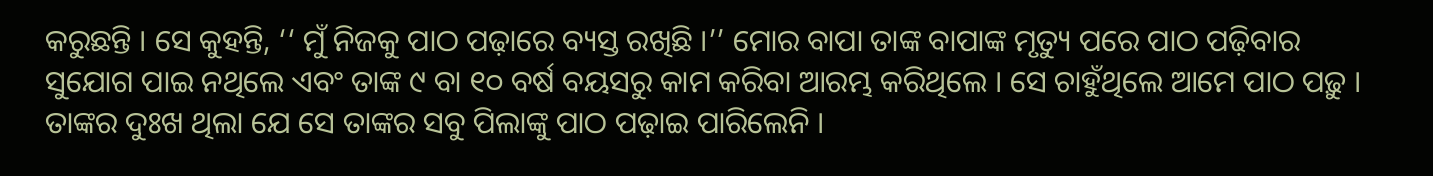କରୁଛନ୍ତି । ସେ କୁହନ୍ତି, ‘‘ ମୁଁ ନିଜକୁ ପାଠ ପଢ଼ାରେ ବ୍ୟସ୍ତ ରଖିଛି ।’’ ମୋର ବାପା ତାଙ୍କ ବାପାଙ୍କ ମୃତ୍ୟୁ ପରେ ପାଠ ପଢ଼ିବାର ସୁଯୋଗ ପାଇ ନଥିଲେ ଏବଂ ତାଙ୍କ ୯ ବା ୧୦ ବର୍ଷ ବୟସରୁ କାମ କରିବା ଆରମ୍ଭ କରିଥିଲେ । ସେ ଚାହୁଁଥିଲେ ଆମେ ପାଠ ପଢ଼ୁ । ତାଙ୍କର ଦୁଃଖ ଥିଲା ଯେ ସେ ତାଙ୍କର ସବୁ ପିଲାଙ୍କୁ ପାଠ ପଢ଼ାଇ ପାରିଲେନି ।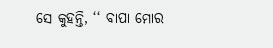ସେ କୁହନ୍ତି, ‘‘ ବାପା ମୋର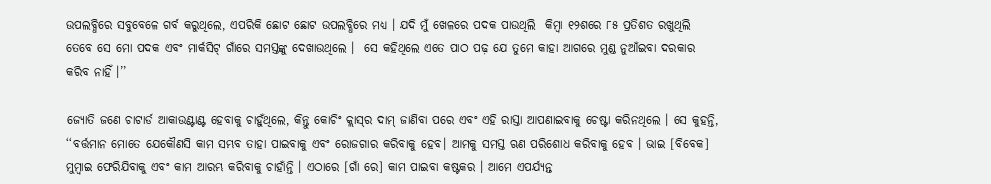ଉପଲବ୍ଧିରେ ସବୁବେଳେ ଗର୍ବ କରୁଥିଲେ, ଏପରିକି ଛୋଟ ଛୋଟ ଉପଲବ୍ଧିରେ ମଧ୍ୟ । ଯଦି ମୁଁ ଖେଳରେ ପଦକ ପାଉଥିଲି  କିମ୍ବା ୧୨ଶରେ ୮୫ ପ୍ରତିଶତ ରଖୁଥିଲି ତେବେ ସେ ମୋ ପଦକ ଏବଂ ମାର୍କସିଟ୍‌ ଗାଁରେ ସମସ୍ତଙ୍କୁ ଦେଖାଉଥିଲେ ।  ସେ କହିଥିଲେ ଏତେ ପାଠ ପଢ଼ ଯେ ତୁମେ କାହା ଆଗରେ ମୁଣ୍ଡ ନୁଆଁଇବା ଦରକାର କରିବ ନାହିଁ ।’’

ଜ୍ୟୋତି ଜଣେ ଚାଟାର୍ଡ ଆକାଉଣ୍ଟାଣ୍ଟ ହେବାକୁ ଚାହୁଁଥିଲେ, କିନ୍ତୁ କୋଚିଂ କ୍ଲାସ୍‌ର ଦାମ୍‌ ଜାଣିବା ପରେ ଏବଂ ଏହି ରାସ୍ତା ଆପଣାଇବାକୁ ଚେଷ୍ଟା କରିନଥିଲେ । ସେ କୁହନ୍ତି, ‘‘ବର୍ତ୍ତମାନ ମୋତେ ଯେକୌଣସି କାମ ସମ୍ଭବ ତାହା ପାଇବାକୁ ଏବଂ ରୋଜଗାର କରିବାକୁ ହେବ। ଆମକୁ ସମସ୍ତ ଋଣ ପରିଶୋଧ କରିବାକୁ ହେବ । ଭାଇ [ବିବେକ] ମୁମ୍ବାଇ ଫେରିଯିବାକୁ ଏବଂ କାମ ଆରମ୍ଭ କରିବାକୁ ଚାହାଁନ୍ତି । ଏଠାରେ [ଗାଁ ରେ] କାମ ପାଇବା କଷ୍ଟକର । ଆମେ ଏପର୍ଯ୍ୟନ୍ତ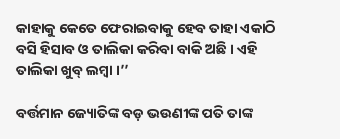କାହାକୁ କେତେ ଫେରାଇବାକୁ ହେବ ତାହା ଏକାଠି ବସି ହିସାବ ଓ ତାଲିକା କରିବା ବାକି ଅଛି । ଏହି ତାଲିକା ଖୁବ୍‌ ଲମ୍ବା ।’’

ବର୍ତ୍ତମାନ ଜ୍ୟୋତିଙ୍କ ବଡ଼ ଭଉଣୀଙ୍କ ପତି ତାଙ୍କ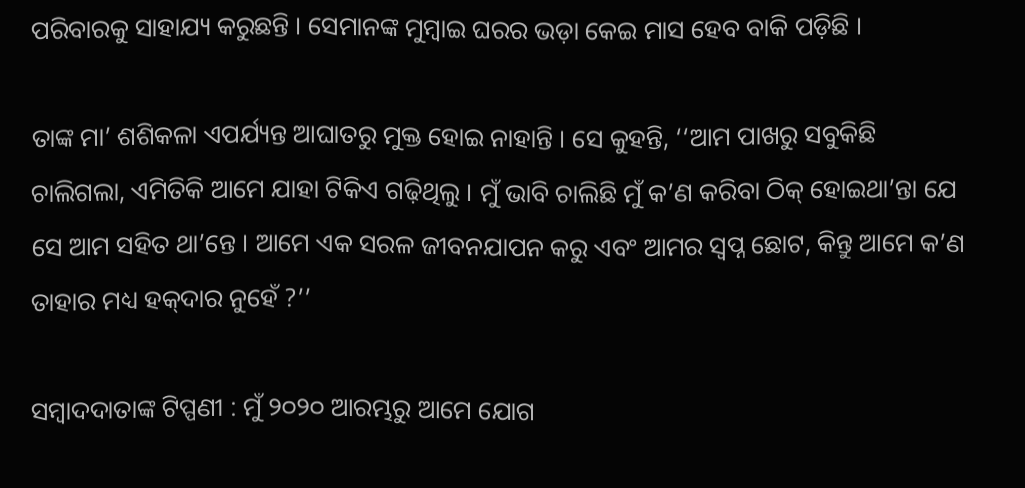ପରିବାରକୁ ସାହାଯ୍ୟ କରୁଛନ୍ତି । ସେମାନଙ୍କ ମୁମ୍ବାଇ ଘରର ଭଡ଼ା କେଇ ମାସ ହେବ ବାକି ପଡ଼ିଛି ।

ତାଙ୍କ ମା’ ଶଶିକଳା ଏପର୍ଯ୍ୟନ୍ତ ଆଘାତରୁ ମୁକ୍ତ ହୋଇ ନାହାନ୍ତି । ସେ କୁହନ୍ତି, ‘‘ଆମ ପାଖରୁ ସବୁକିଛି ଚାଲିଗଲା, ଏମିତିକି ଆମେ ଯାହା ଟିକିଏ ଗଢ଼ିଥିଲୁ । ମୁଁ ଭାବି ଚାଲିଛି ମୁଁ କ’ଣ କରିବା ଠିକ୍‌ ହୋଇଥା’ନ୍ତା ଯେ ସେ ଆମ ସହିତ ଥା’ନ୍ତେ । ଆମେ ଏକ ସରଳ ଜୀବନଯାପନ କରୁ ଏବଂ ଆମର ସ୍ୱପ୍ନ ଛୋଟ, କିନ୍ତୁ ଆମେ କ’ଣ ତାହାର ମଧ୍ୟ ହକ୍‌ଦାର ନୁହେଁ ?’’

ସମ୍ବାଦଦାତାଙ୍କ ଟିପ୍ପଣୀ : ମୁଁ ୨୦୨୦ ଆରମ୍ଭରୁ ଆମେ ଯୋଗ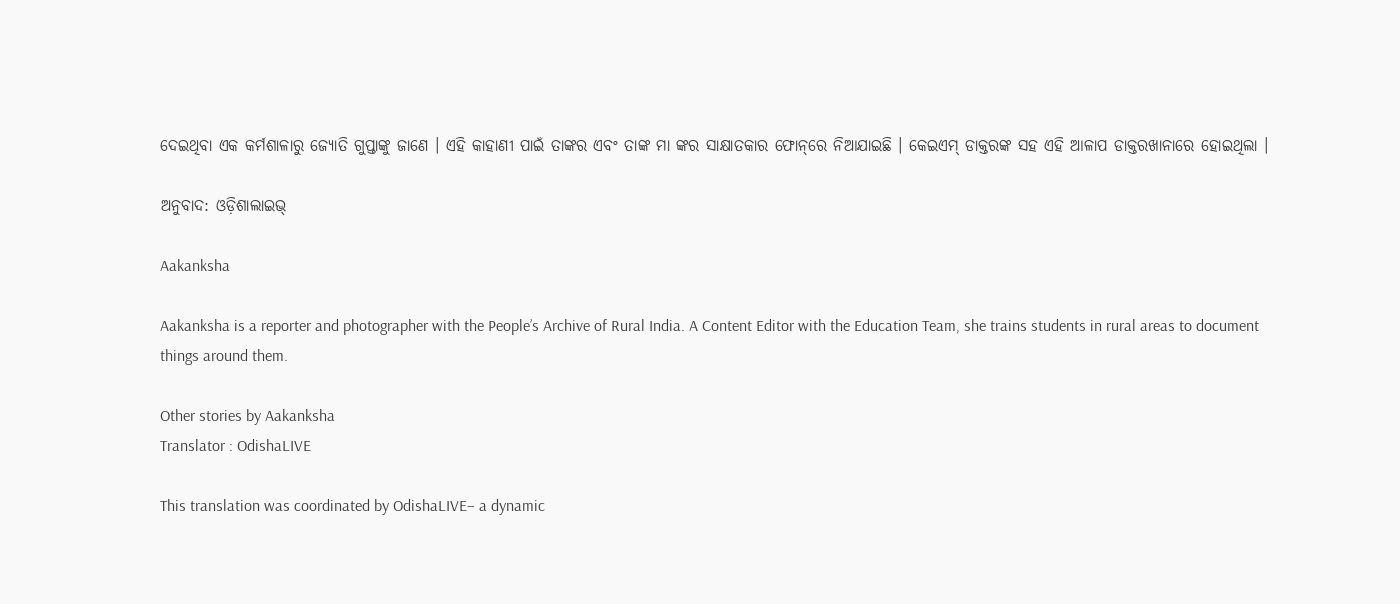ଦେଇଥିବା ଏକ କର୍ମଶାଳାରୁ ଜ୍ୟୋତି ଗୁପ୍ତାଙ୍କୁ ଜାଣେ । ଏହି କାହାଣୀ ପାଇଁ ତାଙ୍କର ଏବଂ ତାଙ୍କ ମା ଙ୍କର ସାକ୍ଷାତକାର ଫୋନ୍‌ରେ ନିଆଯାଇଛି । କେଇଏମ୍‌ ଡାକ୍ତରଙ୍କ ସହ ଏହି ଆଳାପ ଡାକ୍ତରଖାନାରେ ହୋଇଥିଲା ।

ଅନୁବାଦ: ଓଡ଼ିଶାଲାଇଭ୍‍

Aakanksha

Aakanksha is a reporter and photographer with the People’s Archive of Rural India. A Content Editor with the Education Team, she trains students in rural areas to document things around them.

Other stories by Aakanksha
Translator : OdishaLIVE

This translation was coordinated by OdishaLIVE– a dynamic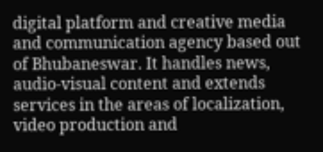digital platform and creative media and communication agency based out of Bhubaneswar. It handles news, audio-visual content and extends services in the areas of localization, video production and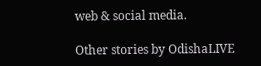web & social media.

Other stories by OdishaLIVE